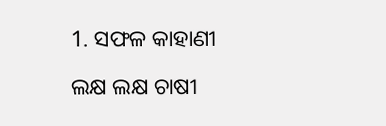1. ସଫଳ କାହାଣୀ

ଲକ୍ଷ ଲକ୍ଷ ଚାଷୀ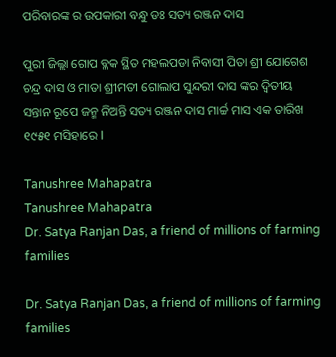ପରିବାରଙ୍କ ର ଉପକାରୀ ବନ୍ଧୁ ଡଃ ସତ୍ୟ ରଞ୍ଜନ ଦାସ

ପୁରୀ ଜିଲ୍ଲା ଗୋପ ବ୍ଳକ ସ୍ଥିତ ମହଲପଡା ନିବାସୀ ପିତା ଶ୍ରୀ ଯୋଗେଶ ଚନ୍ଦ୍ର ଦାସ ଓ ମାତା ଶ୍ରୀମତୀ ଗୋଲାପ ସୁନ୍ଦରୀ ଦାସ ଙ୍କର ଦ୍ଵିତୀୟ ସନ୍ତାନ ରୂପେ ଜନ୍ମ ନିଅନ୍ତି ସତ୍ୟ ରଞ୍ଜନ ଦାସ ମାର୍ଚ୍ଚ ମାସ ଏକ ତାରିଖ ୧୯୫୧ ମସିହାରେ I

Tanushree Mahapatra
Tanushree Mahapatra
Dr. Satya Ranjan Das, a friend of millions of farming families

Dr. Satya Ranjan Das, a friend of millions of farming families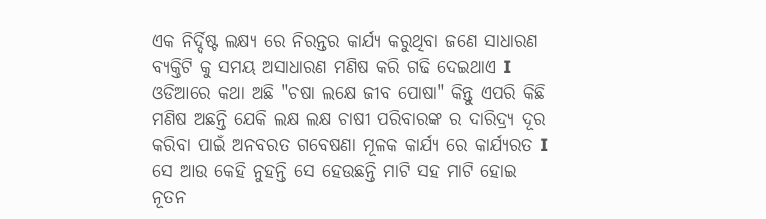ଏକ ନିର୍ଦ୍ଦିଷ୍ଟ ଲକ୍ଷ୍ୟ ରେ ନିରନ୍ତର କାର୍ଯ୍ୟ କରୁଥିବା ଜଣେ ସାଧାରଣ ବ୍ୟକ୍ତିଟି କୁ ସମୟ ଅସାଧାରଣ ମଣିଷ କରି ଗଢି ଦେଇଥାଏ I ଓଡିଆରେ କଥା ଅଛି "ଚଷା ଲକ୍ଷେ ଜୀବ ପୋଷା" କିନ୍ତୁ ଏପରି କିଛି ମଣିଷ ଅଛନ୍ତି ଯେକି ଲକ୍ଷ ଲକ୍ଷ ଚାଷୀ ପରିବାରଙ୍କ ର ଦାରିଦ୍ର୍ୟ ଦୂର କରିବା ପାଇଁ ଅନବରତ ଗବେଷଣା ମୂଳକ କାର୍ଯ୍ୟ ରେ କାର୍ଯ୍ୟରତ I ସେ ଆଉ କେହି ନୁହନ୍ତି ସେ ହେଉଛନ୍ତି ମାଟି ସହ ମାଟି ହୋଇ ନୂତନ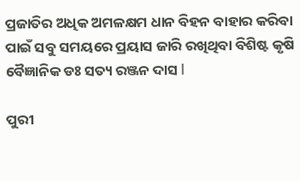ପ୍ରଜାତିର ଅଧିକ ଅମଳକ୍ଷମ ଧାନ ବିହନ ବାହାର କରିବା ପାଇଁ ସବୁ ସମୟରେ ପ୍ରୟାସ ଜାରି ରଖିଥିବା ବିଶିଷ୍ଟ କୃଷି ବୈଜ୍ଞାନିକ ଡଃ ସତ୍ୟ ରଞ୍ଜନ ଦାସ I

ପୁରୀ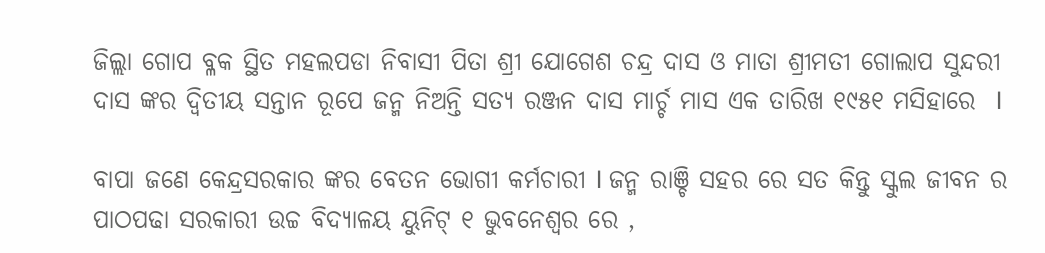ଜିଲ୍ଲା ଗୋପ ବ୍ଳକ ସ୍ଥିତ ମହଲପଡା ନିବାସୀ ପିତା ଶ୍ରୀ ଯୋଗେଶ ଚନ୍ଦ୍ର ଦାସ ଓ ମାତା ଶ୍ରୀମତୀ ଗୋଲାପ ସୁନ୍ଦରୀ ଦାସ ଙ୍କର ଦ୍ଵିତୀୟ ସନ୍ତାନ ରୂପେ ଜନ୍ମ ନିଅନ୍ତି ସତ୍ୟ ରଞ୍ଜନ ଦାସ ମାର୍ଚ୍ଚ ମାସ ଏକ ତାରିଖ ୧୯୫୧ ମସିହାରେ  I

ବାପା ଜଣେ କେନ୍ଦ୍ରସରକାର ଙ୍କର ବେତନ ଭୋଗୀ କର୍ମଚାରୀ I ଜନ୍ମ ରାଞ୍ଚି ସହର ରେ ସତ କିନ୍ତୁ ସ୍କୁଲ ଜୀବନ ର ପାଠପଢା ସରକାରୀ ଉଚ୍ଚ ବିଦ୍ୟାଳୟ ୟୁନିଟ୍ ୧ ଭୁବନେଶ୍ବର ରେ ,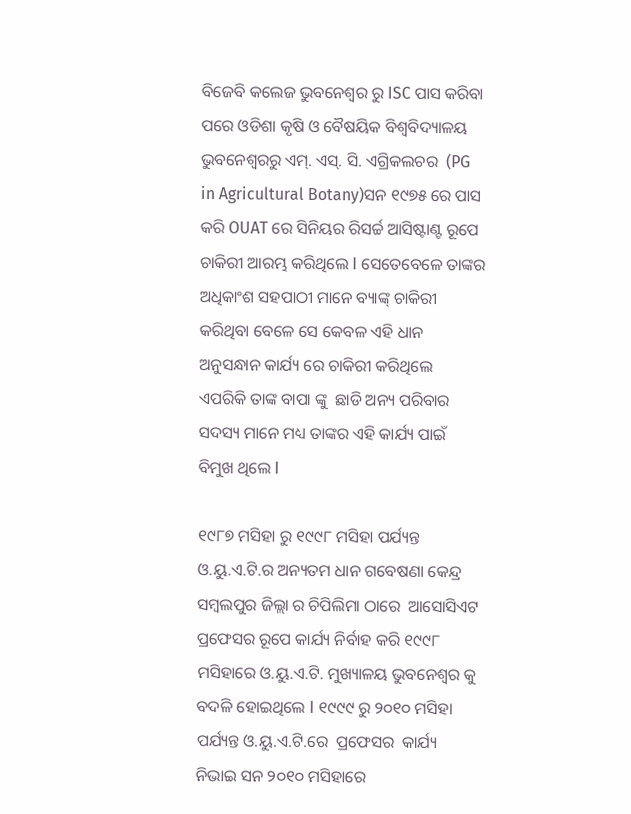ବିଜେବି କଲେଜ ଭୁବନେଶ୍ଵର ରୁ ISC ପାସ କରିବା ପରେ ଓଡିଶା କୃଷି ଓ ବୈଷୟିକ ବିଶ୍ଵବିଦ୍ୟାଳୟ ଭୁବନେଶ୍ବରରୁ ଏମ୍. ଏସ୍. ସି. ଏଗ୍ରିକଲଚର  (PG in Agricultural Botany)ସନ ୧୯୭୫ ରେ ପାସ କରି OUAT ରେ ସିନିୟର ରିସର୍ଚ୍ଚ ଆସିଷ୍ଟାଣ୍ଟ ରୂପେ ଚାକିରୀ ଆରମ୍ଭ କରିଥିଲେ I ସେତେବେଳେ ତାଙ୍କର ଅଧିକାଂଶ ସହପାଠୀ ମାନେ ବ୍ୟାଙ୍କ୍ ଚାକିରୀ କରିଥିବା ବେଳେ ସେ କେବଳ ଏହି ଧାନ ଅନୁସନ୍ଧାନ କାର୍ଯ୍ୟ ରେ ଚାକିରୀ କରିଥିଲେ  ଏପରିକି ତାଙ୍କ ବାପା ଙ୍କୁ  ଛାଡି ଅନ୍ୟ ପରିବାର ସଦସ୍ୟ ମାନେ ମଧ୍ୟ ତାଙ୍କର ଏହି କାର୍ଯ୍ୟ ପାଇଁ ବିମୁଖ ଥିଲେ I

୧୯୮୭ ମସିହା ରୁ ୧୯୯୮ ମସିହା ପର୍ଯ୍ୟନ୍ତ ଓ.ୟୁ.ଏ.ଟି.ର ଅନ୍ୟତମ ଧାନ ଗବେଷଣା କେନ୍ଦ୍ର ସମ୍ବଲପୁର ଜିଲ୍ଲା ର ଚିପିଲିମା ଠାରେ  ଆସୋସିଏଟ ପ୍ରଫେସର ରୂପେ କାର୍ଯ୍ୟ ନିର୍ବାହ କରି ୧୯୯୮ ମସିହାରେ ଓ.ୟୁ.ଏ.ଟି. ମୁଖ୍ୟାଳୟ ଭୁବନେଶ୍ବର କୁ ବଦଳି ହୋଇଥିଲେ I ୧୯୯୯ ରୁ ୨୦୧୦ ମସିହା ପର୍ଯ୍ୟନ୍ତ ଓ.ୟୁ.ଏ.ଟି.ରେ  ପ୍ରଫେସର  କାର୍ଯ୍ୟ ନିଭାଇ ସନ ୨୦୧୦ ମସିହାରେ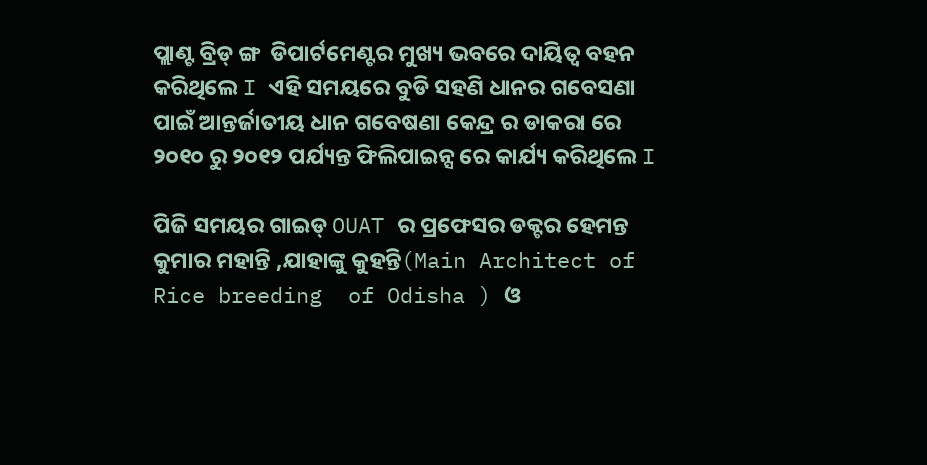ପ୍ଲାଣ୍ଟ ବ୍ରିଡ୍ ଙ୍ଗ  ଡିପାର୍ଟମେଣ୍ଟର ମୁଖ୍ୟ ଭବରେ ଦାୟିତ୍ଵ ବହନ କରିଥିଲେ I ଏହି ସମୟରେ ବୁଡି ସହଣି ଧାନର ଗବେସଣା ପାଇଁ ଆନ୍ତର୍ଜାତୀୟ ଧାନ ଗବେଷଣା କେନ୍ଦ୍ର ର ଡାକରା ରେ ୨୦୧୦ ରୁ ୨୦୧୨ ପର୍ଯ୍ୟନ୍ତ ଫିଲିପାଇନ୍ସ ରେ କାର୍ଯ୍ୟ କରିଥିଲେ I

ପିଜି ସମୟର ଗାଇଡ୍ OUAT ର ପ୍ରଫେସର ଡକ୍ଟର ହେମନ୍ତ କୁମାର ମହାନ୍ତି ,ଯାହାଙ୍କୁ କୁହନ୍ତି(Main Architect of Rice breeding  of Odisha ) ଓ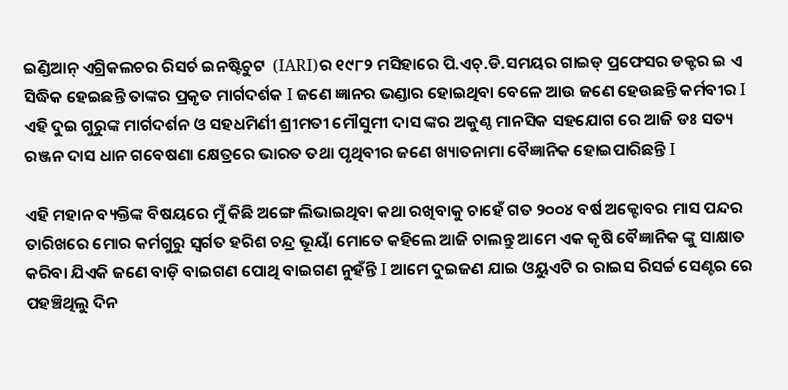ଇଣ୍ଡିଆନ୍ ଏଗ୍ରିକଲଚର ରିସର୍ଚ ଇନଷ୍ଟିଚୁଟ  (IARI)ର ୧୯୮୨ ମସିହାରେ ପି.ଏଚ୍.ଡି.ସମୟର ଗାଇଡ୍ ପ୍ରଫେସର ଡକ୍ଟର ଇ ଏ ସିଦ୍ଧିକ ହେଇଛନ୍ତି ତାଙ୍କର ପ୍ରକୃତ ମାର୍ଗଦର୍ଶକ I ଜଣେ ଜ୍ଞାନର ଭଣ୍ଡାର ହୋଇଥିବା ବେଳେ ଆଉ ଜଣେ ହେଉଛନ୍ତି କର୍ମବୀର I ଏହି ଦୁଇ ଗୁରୁଙ୍କ ମାର୍ଗଦର୍ଶନ ଓ ସହଧମିର୍ଣୀ ଶ୍ରୀମତୀ ମୌସୁମୀ ଦାସ ଙ୍କର ଅକୁଣ୍ଠ ମାନସିକ ସହଯୋଗ ରେ ଆଜି ଡଃ ସତ୍ୟ ରଞ୍ଜନ ଦାସ ଧାନ ଗବେଷଣା କ୍ଷେତ୍ରରେ ଭାରତ ତଥା ପୃଥିବୀର ଜଣେ ଖ୍ୟାତନାମା ବୈଜ୍ଞାନିକ ହୋଇପାରିଛନ୍ତି I

ଏହି ମହାନ ବ୍ୟକ୍ତିଙ୍କ ବିଷୟରେ ମୁଁ କିଛି ଅଙ୍ଗେ ଲିଭାଇଥିବା କଥା ରଖିବାକୁ ଚାହେଁ ଗତ ୨୦୦୪ ବର୍ଷ ଅକ୍ଟୋବର ମାସ ପନ୍ଦର ତାରିଖରେ ମୋର କର୍ମଗୁରୁ ସ୍ଵର୍ଗତ ହରିଶ ଚନ୍ଦ୍ର ଭୂୟାଁ ମୋତେ କହିଲେ ଆଜି ଚାଲନ୍ତୁ ଆମେ ଏକ କୃଷି ବୈଜ୍ଞାନିକ ଙ୍କୁ ସାକ୍ଷାତ କରିବା ଯିଏକି ଜଣେ ବାଡ଼ି ବାଇଗଣ ପୋଥି ବାଇଗଣ ନୁହଁନ୍ତି I ଆମେ ଦୁଇଜଣ ଯାଇ ଓୟୁଏଟି ର ରାଇସ ରିସର୍ଚ୍ଚ ସେଣ୍ଟର ରେ ପହଞ୍ଚିଥିଲୁ ଦିନ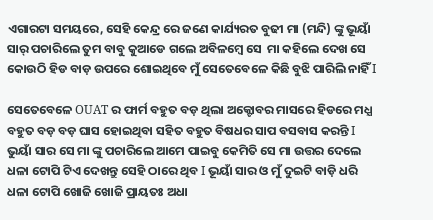ଏଗାରଟା ସମୟରେ, ସେହି କେନ୍ଦ୍ର ରେ ଜଣେ କାର୍ଯ୍ୟରତ ବୁଢୀ ମା (ମନ୍ଦି) ଙ୍କୁ ଭୂୟାଁ ସାର୍ ପଚାରିଲେ ତୁମ ବାବୁ କୁଆଡେ ଗଲେ ଅବିଳମ୍ବେ ସେ  ମା କହିଲେ ଦେଖ ସେ କୋଉଠି ହିଡ ବାଡ଼ ଉପରେ ଶୋଇଥିବେ ମୁଁ ସେତେବେଳେ କିଛି ବୁଝି ପାରିଲି ନାହିଁ I

ସେତେବେଳେ OUAT ର ଫାର୍ମ ବହୁତ ବଡ଼ ଥିଲା ଅକ୍ଟୋବର ମାସରେ ହିଡରେ ମଧ୍ଯ ବହୁତ ବଡ଼ ବଡ଼ ଘାସ ହୋଇଥିବା ସହିତ ବହୁତ ବିଷଧର ସାପ ବସବାସ କରନ୍ତି I ଭୁୟାଁ ସାର ସେ ମା ଙ୍କୁ ପଚାରିଲେ ଆମେ ପାଇବୁ କେମିତି ସେ ମା ଉତ୍ତର ଦେଲେ ଧଳା ଟୋପି ଟିଏ ଦେଖନ୍ତୁ ସେହି ଠାରେ ଥିବ I ଭୂୟାଁ ସାର ଓ ମୁଁ ଦୁଇଟି ବାଡ଼ି ଧରି ଧଳା ଟୋପି ଖୋଜି ଖୋଜି ପ୍ରାୟତଃ ଅଧା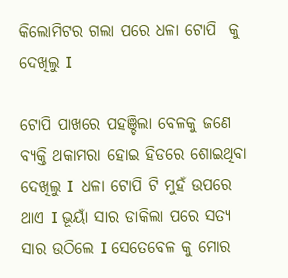କିଲୋମିଟର ଗଲା ପରେ ଧଳା ଟୋପି  କୁ ଦେଖିଲୁ I

ଟୋପି ପାଖରେ ପହଞ୍ଚିଲା ବେଳକୁ ଜଣେ ବ୍ୟକ୍ତି ଥକାମରା ହୋଇ ହିଡରେ ଶୋଇଥିବା ଦେଖିଲୁ I  ଧଳା ଟୋପି ଟି ମୁହଁ ଉପରେ ଥାଏ I ଭୂୟାଁ ସାର ଡାକିଲା ପରେ ସତ୍ୟ ସାର ଉଠିଲେ I ସେତେବେଳ କୁ ମୋର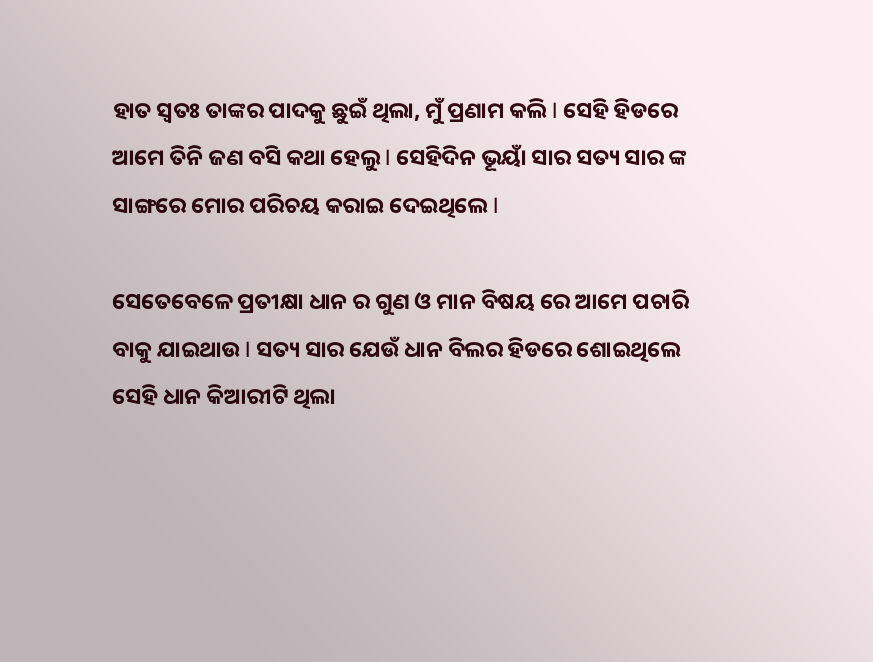ହାତ ସ୍ୱତଃ ତାଙ୍କର ପାଦକୁ ଛୁଇଁ ଥିଲା, ମୁଁ ପ୍ରଣାମ କଲି I ସେହି ହିଡରେ ଆମେ ତିନି ଜଣ ବସି କଥା ହେଲୁ I ସେହିଦିନ ଭୂୟାଁ ସାର ସତ୍ୟ ସାର ଙ୍କ ସାଙ୍ଗରେ ମୋର ପରିଚୟ କରାଇ ଦେଇଥିଲେ I

ସେତେବେଳେ ପ୍ରତୀକ୍ଷା ଧାନ ର ଗୁଣ ଓ ମାନ ବିଷୟ ରେ ଆମେ ପଚାରି ବାକୁ ଯାଇଥାଉ I ସତ୍ୟ ସାର ଯେଉଁ ଧାନ ବିଲର ହିଡରେ ଶୋଇଥିଲେ ସେହି ଧାନ କିଆରୀଟି ଥିଲା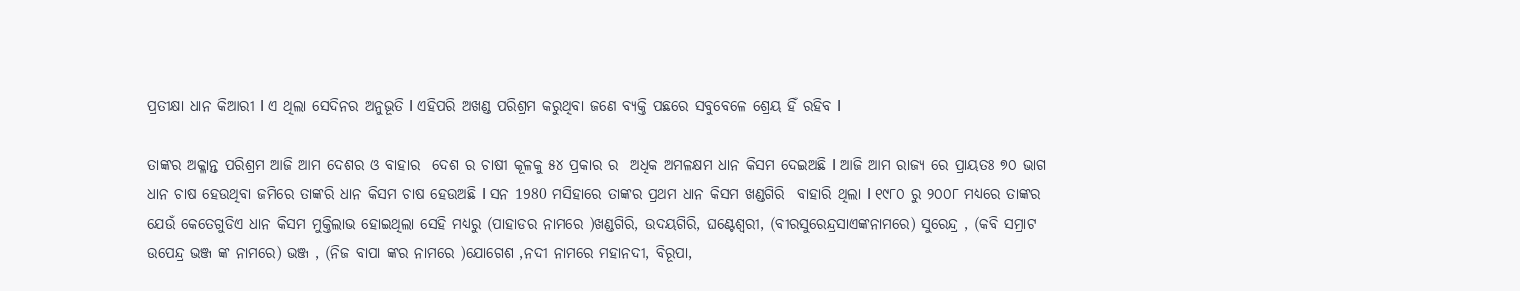ପ୍ରତୀକ୍ଷା ଧାନ କିଆରୀ I ଏ ଥିଲା ସେଦିନର ଅନୁଭୂତି I ଏହିପରି ଅଖଣ୍ଡ ପରିଶ୍ରମ କରୁଥିବା ଜଣେ ବ୍ୟକ୍ତି ପଛରେ ସବୁବେଳେ ଶ୍ରେୟ ହିଁ ରହିବ I

ତାଙ୍କର ଅକ୍ଳାନ୍ତ ପରିଶ୍ରମ ଆଜି ଆମ ଦେଶର ଓ ବାହାର  ଦେଶ ର ଚାଷୀ କୂଳକୁ ୫୪ ପ୍ରକାର ର  ଅଧିକ ଅମଳକ୍ଷମ ଧାନ କିସମ ଦେଇଅଛି I ଆଜି ଆମ ରାଜ୍ୟ ରେ ପ୍ରାୟତଃ ୭୦ ଭାଗ ଧାନ ଚାଷ ହେଉଥିବା ଜମିରେ ତାଙ୍କରି ଧାନ କିସମ ଚାଷ ହେଉଅଛି I ସନ 1980 ମସିହାରେ ତାଙ୍କର ପ୍ରଥମ ଧାନ କିସମ ଖଣ୍ଡଗିରି  ବାହାରି ଥିଲା I ୧୯୮୦ ରୁ ୨୦୦୮ ମଧ୍ୟରେ ତାଙ୍କର ଯେଉଁ କେତେଗୁଡିଏ ଧାନ କିସମ ମୁକ୍ତିଲାଭ ହୋଇଥିଲା ସେହି ମଧ୍ୟରୁ (ପାହାଡର ନାମରେ )ଖଣ୍ଡଗିରି, ଉଦୟଗିରି, ଘଣ୍ଟେଶ୍ୱରୀ, (ବୀରସୁରେନ୍ଦ୍ରସାଏଙ୍କନାମରେ) ସୁରେନ୍ଦ୍ର , (କବି ସମ୍ରାଟ ଉପେନ୍ଦ୍ର ଭଞ୍ଜ ଙ୍କ ନାମରେ) ଭଞ୍ଜ , (ନିଜ ବାପା ଙ୍କର ନାମରେ )ଯୋଗେଶ ,ନଦୀ ନାମରେ ମହାନଦୀ, ବିରୂପା,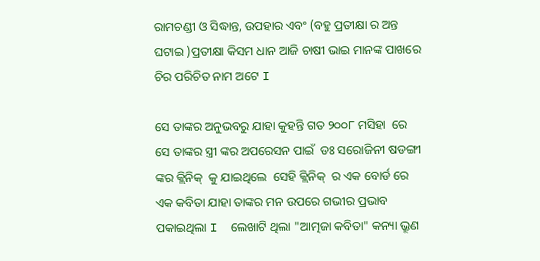ରାମଚଣ୍ଡୀ ଓ ସିଦ୍ଧାନ୍ତ, ଉପହାର ଏବଂ (ବହୁ ପ୍ରତୀକ୍ଷା ର ଅନ୍ତ ଘଟାଇ )ପ୍ରତୀକ୍ଷା କିସମ ଧାନ ଆଜି ଚାଷୀ ଭାଇ ମାନଙ୍କ ପାଖରେ ଚିର ପରିଚିତ ନାମ ଅଟେ I

ସେ ତାଙ୍କର ଅନୁଭବରୁ ଯାହା କୁହନ୍ତି ଗତ ୨୦୦୮ ମସିହା  ରେ ସେ ତାଙ୍କର ସ୍ତ୍ରୀ ଙ୍କର ଅପରେସନ ପାଇଁ  ଡଃ ସରୋଜିନୀ ଷଡଙ୍ଗୀ ଙ୍କର କ୍ଲିନିକ୍  କୁ ଯାଇଥିଲେ  ସେହି କ୍ଲିନିକ୍  ର ଏକ ବୋର୍ଡ ରେ ଏକ କବିତା ଯାହା ତାଙ୍କର ମନ ଉପରେ ଗଭୀର ପ୍ରଭାବ ପକାଇଥିଲା I  ଲେଖାଟି ଥିଲା "ଆତ୍ମଜା କବିତା" କନ୍ୟା ଭ୍ରୂଣ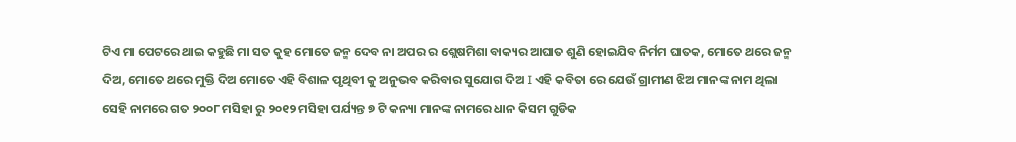ଟିଏ ମା ପେଟରେ ଥାଇ କହୁଛି ମା ସତ କୁହ ମୋତେ ଜନ୍ମ ଦେବ ନା ଅପର ର ଶ୍ଲେଷମିଶା ବାକ୍ୟର ଆଘାତ ଶୁଣି ହୋଇଯିବ ନିର୍ମମ ଘାତକ, ମୋତେ ଥରେ ଜନ୍ମ ଦିଅ, ମୋତେ ଥରେ ମୁକ୍ତି ଦିଅ ମୋତେ ଏହି ବିଶାଳ ପୃଥିବୀ କୁ ଅନୁଭବ କରିବାର ସୁଯୋଗ ଦିଅ I ଏହି କବିତା ରେ ଯେଉଁ ଗ୍ରାମୀଣ ଝିଅ ମାନଙ୍କ ନାମ ଥିଲା ସେହି ନାମରେ ଗତ ୨୦୦୮ ମସିହା ରୁ ୨୦୧୨ ମସିହା ପର୍ଯ୍ୟନ୍ତ ୭ ଟି କନ୍ୟା ମାନଙ୍କ ନାମରେ ଧାନ କିସମ ଗୁଡିକ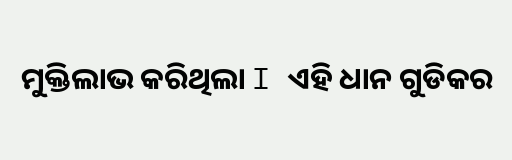ମୁକ୍ତିଲାଭ କରିଥିଲା I ଏହି ଧାନ ଗୁଡିକର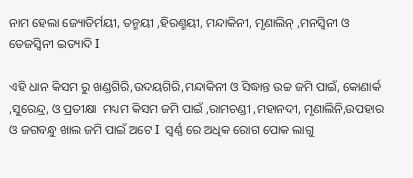ନାମ ହେଲା ଜ୍ୟୋତିର୍ମୟୀ, ତନ୍ମୟୀ ,ହିରଣ୍ମୟୀ, ମନ୍ଦାକିନୀ, ମୃଣାଲିନ୍ ,ମନସ୍ଵିନୀ ଓ ତେଜସ୍ଵିନୀ ଇତ୍ୟାଦି I

ଏହି ଧାନ କିସମ ରୁ ଖଣ୍ଡଗିରି,ଉଦୟଗିରି,ମନ୍ଦାକିନୀ ଓ ସିଦ୍ଧାନ୍ତ ଉଚ୍ଚ ଜମି ପାଇଁ, କୋଣାର୍କ ,ସୁରେନ୍ଦ୍ର, ଓ ପ୍ରତୀକ୍ଷା  ମଧ୍ୟମ କିସମ ଜମି ପାଇଁ ,ରାମଚଣ୍ଡୀ ,ମହାନଦୀ, ମୃଣାଲିନି,ଉପହାର ଓ ଜଗବନ୍ଧୁ ଖାଲ ଜମି ପାଇଁ ଅଟେ I  ସ୍ଵର୍ଣ୍ଣ ରେ ଅଧିକ ରୋଗ ପୋକ ଲାଗୁ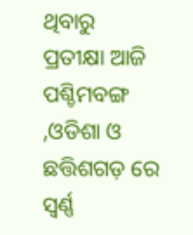ଥିବାରୁ  ପ୍ରତୀକ୍ଷା ଆଜି ପଶ୍ଚିମବଙ୍ଗ ,ଓଡିଶା ଓ ଛତ୍ତିଶଗଡ଼ ରେ ସ୍ଵର୍ଣ୍ଣ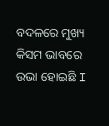ବଦଳରେ ମୁଖ୍ୟ କିସମ ଭାବରେ ଉଭା ହୋଇଛି I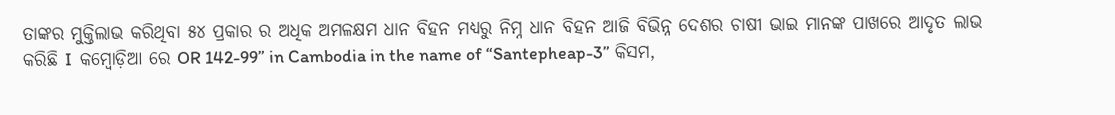ତାଙ୍କର ମୁକ୍ତିଲାଭ କରିଥିବା ୫୪ ପ୍ରକାର ର ଅଧିକ ଅମଳକ୍ଷମ ଧାନ ବିହନ ମଧ୍ୟରୁ ନିମ୍ନ ଧାନ ବିହନ ଆଜି ବିଭିନ୍ନ ଦେଶର ଚାଷୀ ଭାଇ ମାନଙ୍କ ପାଖରେ ଆଦୃତ ଲାଭ କରିଛି I  କମ୍ବୋଡ଼ିଆ ରେ OR 142-99” in Cambodia in the name of “Santepheap-3” କିସମ,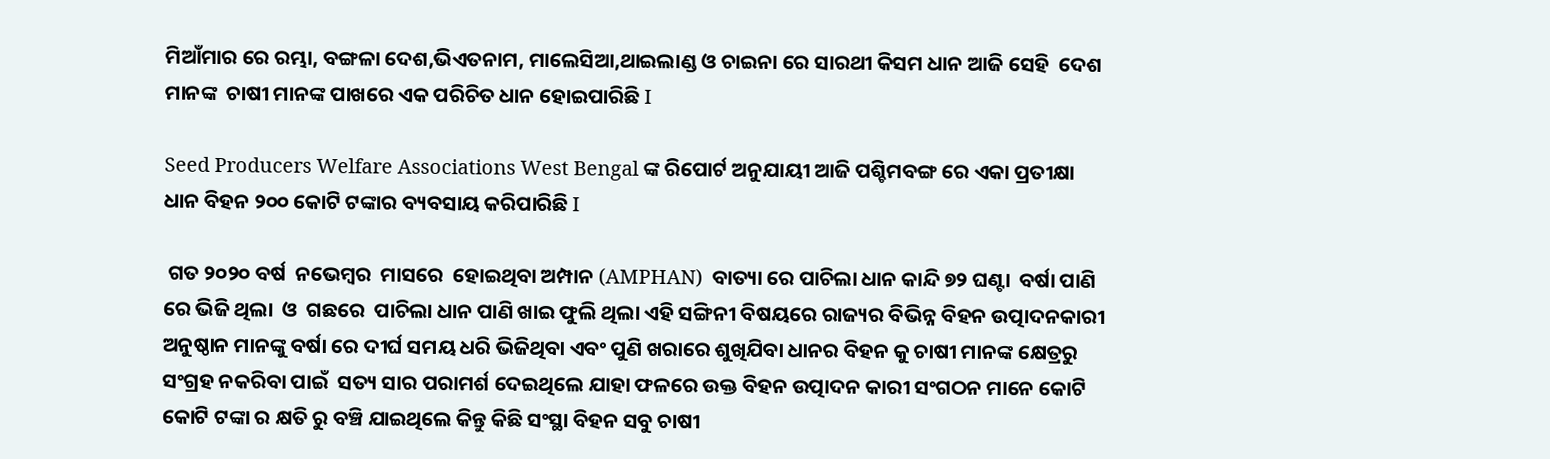ମିଆଁମାର ରେ ରମ୍ଭା, ବଙ୍ଗଳା ଦେଶ,ଭିଏତନାମ, ମାଲେସିଆ,ଥାଇଲାଣ୍ଡ ଓ ଚାଇନା ରେ ସାରଥୀ କିସମ ଧାନ ଆଜି ସେହି  ଦେଶ ମାନଙ୍କ  ଚାଷୀ ମାନଙ୍କ ପାଖରେ ଏକ ପରିଚିତ ଧାନ ହୋଇପାରିଛି I

Seed Producers Welfare Associations West Bengal ଙ୍କ ରିପୋର୍ଟ ଅନୁଯାୟୀ ଆଜି ପଶ୍ଚିମବଙ୍ଗ ରେ ଏକା ପ୍ରତୀକ୍ଷା ଧାନ ବିହନ ୨୦୦ କୋଟି ଟଙ୍କାର ବ୍ୟବସାୟ କରିପାରିଛି I

 ଗତ ୨୦୨୦ ବର୍ଷ  ନଭେମ୍ବର  ମାସରେ  ହୋଇଥିବା ଅମ୍ପାନ (AMPHAN)  ବାତ୍ୟା ରେ ପାଚିଲା ଧାନ କାନ୍ଦି ୭୨ ଘଣ୍ଟା  ବର୍ଷା ପାଣି ରେ ଭିଜି ଥିଲା  ଓ  ଗଛରେ  ପାଚିଲା ଧାନ ପାଣି ଖାଇ ଫୁଲି ଥିଲା ଏହି ସଙ୍ଗିନୀ ବିଷୟରେ ରାଜ୍ୟର ବିଭିନ୍ନ ବିହନ ଉତ୍ପାଦନକାରୀ ଅନୁଷ୍ଠାନ ମାନଙ୍କୁ ବର୍ଷା ରେ ଦୀର୍ଘ ସମୟ ଧରି ଭିଜିଥିବା ଏବଂ ପୁଣି ଖରାରେ ଶୁଖିଯିବା ଧାନର ବିହନ କୁ ଚାଷୀ ମାନଙ୍କ କ୍ଷେତ୍ରରୁ ସଂଗ୍ରହ ନକରିବା ପାଇଁ  ସତ୍ୟ ସାର ପରାମର୍ଶ ଦେଇଥିଲେ ଯାହା ଫଳରେ ଉକ୍ତ ବିହନ ଉତ୍ପାଦନ କାରୀ ସଂଗଠନ ମାନେ କୋଟି କୋଟି ଟଙ୍କା ର କ୍ଷତି ରୁ ବଞ୍ଚି ଯାଇଥିଲେ କିନ୍ତୁ କିଛି ସଂସ୍ଥା ବିହନ ସବୁ ଚାଷୀ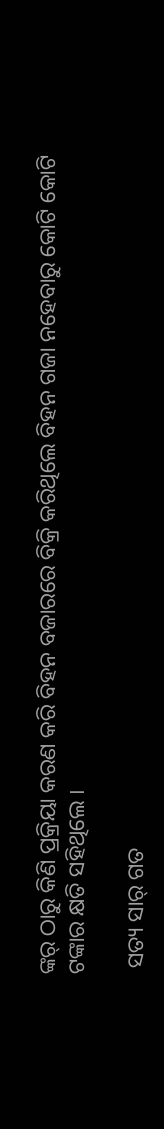ଙ୍କର୍ ଠାରୁ କିଣି ପ୍ରକ୍ରିୟା କରଣ କରି ବିହନ ବଜାରରେ ବିକ୍ରି କରିଥିଲେ ବିହନ ଗଜା ନହେବାରୁ କୋଟି କୋଟି ଟଙ୍କାର କ୍ଷତି ସହିଥିଲେ I

 ସତ୍ୟ ସାର୍ ଗତ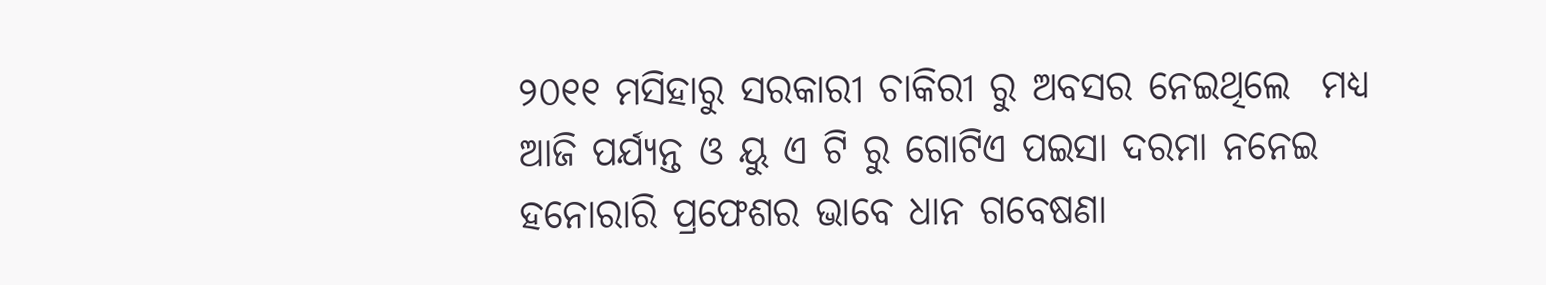୨୦୧୧ ମସିହାରୁ ସରକାରୀ ଚାକିରୀ ରୁ ଅବସର ନେଇଥିଲେ  ମଧ୍ୟ ଆଜି ପର୍ଯ୍ୟନ୍ତ ଓ ୟୁ ଏ ଟି ରୁ ଗୋଟିଏ ପଇସା ଦରମା ନନେଇ ହନୋରାରି ପ୍ରଫେଶର ଭାବେ ଧାନ ଗବେଷଣା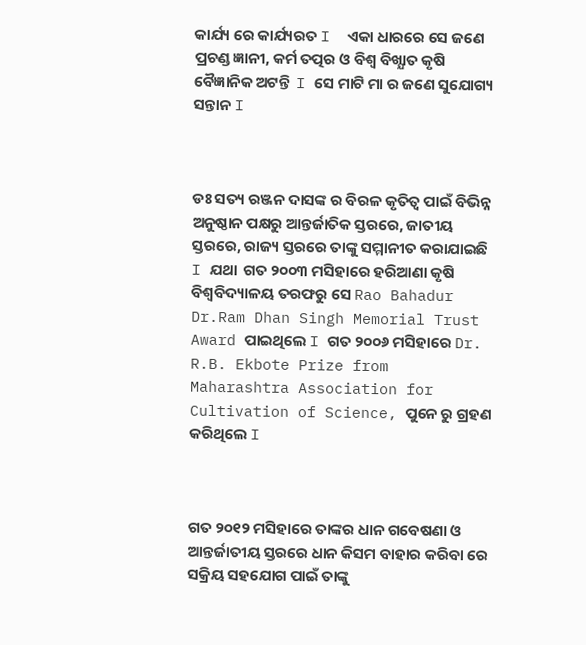କାର୍ଯ୍ୟ ରେ କାର୍ଯ୍ୟରତ I  ଏକା ଧାରରେ ସେ ଜଣେ ପ୍ରଚଣ୍ଡ ଜ୍ଞାନୀ, କର୍ମ ତତ୍ପର ଓ ବିଶ୍ଵ ବିଖ୍ଯାତ କୃଷି ବୈଜ୍ଞାନିକ ଅଟନ୍ତି  I ସେ ମାଟି ମା ର ଜଣେ ସୁଯୋଗ୍ୟ ସନ୍ତାନ I



ଡଃ ସତ୍ୟ ରଞ୍ଜନ ଦାସଙ୍କ ର ବିରଳ କୃତିତ୍ଵ ପାଇଁ ବିଭିନ୍ନ ଅନୁଷ୍ଠାନ ପକ୍ଷରୁ ଆନ୍ତର୍ଜାତିକ ସ୍ତରରେ, ଜାତୀୟ ସ୍ତରରେ, ରାଜ୍ୟ ସ୍ତରରେ ତାଙ୍କୁ ସମ୍ମାନୀତ କରାଯାଇଛି I ଯଥା  ଗତ ୨୦୦୩ ମସିହାରେ ହରିଆଣା କୃଷି ବିଶ୍ୱବିଦ୍ୟାଳୟ ତରଫରୁ ସେ Rao Bahadur Dr.Ram Dhan Singh Memorial Trust Award ପାଇଥିଲେ I ଗତ ୨୦୦୬ ମସିହାରେ Dr. R.B. Ekbote Prize from Maharashtra Association for Cultivation of Science, ପୁନେ ରୁ ଗ୍ରହଣ କରିଥିଲେ I



ଗତ ୨୦୧୨ ମସିହାରେ ତାଙ୍କର ଧାନ ଗବେଷଣା ଓ ଆନ୍ତର୍ଜାତୀୟ ସ୍ତରରେ ଧାନ କିସମ ବାହାର କରିବା ରେ ସକ୍ରିୟ ସହଯୋଗ ପାଇଁ ତାଙ୍କୁ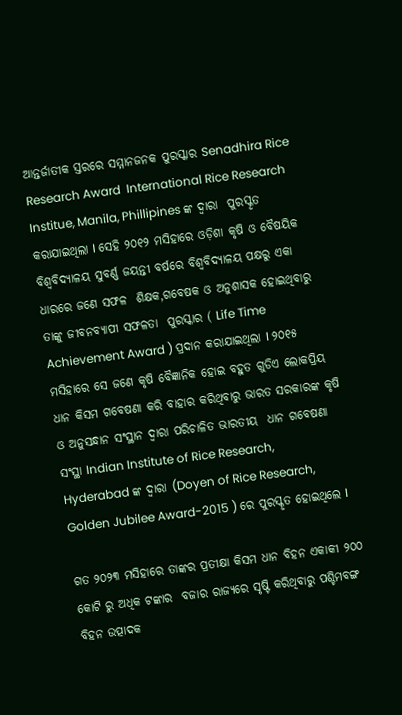ଆନ୍ତର୍ଜାତୀକ ସ୍ତରରେ ସମ୍ମାନଜନକ ପୁରସ୍କାର Senadhira Rice Research Award  International Rice Research Institue, Manila, Phillipines ଙ୍କ ଦ୍ଵାରା  ପୁରସ୍କୃତ କରାଯାଇଥିଲା I ସେହି ୨୦୧୨ ମସିହାରେ ଓଡ଼ିଶା କୃଷି ଓ ବୈଷୟିକ ବିଶ୍ଵବିଦ୍ୟାଳୟ ସୁବର୍ଣ୍ଣ ଜୟନ୍ତୀ ବର୍ଷରେ ବିଶ୍ୱବିଦ୍ୟାଳୟ ପକ୍ଷରୁ ଏକା ଧାରରେ ଜଣେ ସଫଳ  ଶିକ୍ଷକ,ଗବେଷକ ଓ ଅନୁଶାସକ ହୋଇଥିବାରୁ ତାଙ୍କୁ ଜୀବନବ୍ୟାପୀ ସଫଳତା  ପୁରସ୍କାର ( Life Time Achievement Award ) ପ୍ରଦାନ କରାଯାଇଥିଲା I ୨୦୧୫ ମସିହାରେ ସେ ଜଣେ କୃଷି ବୈଜ୍ଞାନିକ ହୋଇ ବହୁତ ଗୁଡିଏ ଲୋକପ୍ରିୟ ଧାନ କିସମ ଗବେଷଣା କରି ବାହାର କରିଥିବାରୁ ଭାରତ ସରକାରଙ୍କ କୃଷି ଓ ଅନୁସନ୍ଧାନ ସଂସ୍ଥାନ ଦ୍ଵାରା ପରିଚାଳିତ ଭାରତୀୟ  ଧାନ ଗବେଷଣା ସଂସ୍ଥା Indian Institute of Rice Research, Hyderabad ଙ୍କ ଦ୍ଵାରା (Doyen of Rice Research, Golden Jubilee Award-2015 ) ରେ ପୁରସ୍କୃତ ହୋଇଥିଲେ I

ଗତ ୨୦୨୩ ମସିହାରେ ତାଙ୍କର ପ୍ରତୀକ୍ଷା କିସମ ଧାନ ବିହନ ଏକାକୀ ୨୦୦ କୋଟି ରୁ ଅଧିକ ଟଙ୍କାର  ବଜାର ରାଜ୍ୟରେ ସୃଷ୍ଟି କରିଥିବାରୁ ପଶ୍ଚିମବଙ୍ଗ ବିହନ ଉତ୍ପାଦକ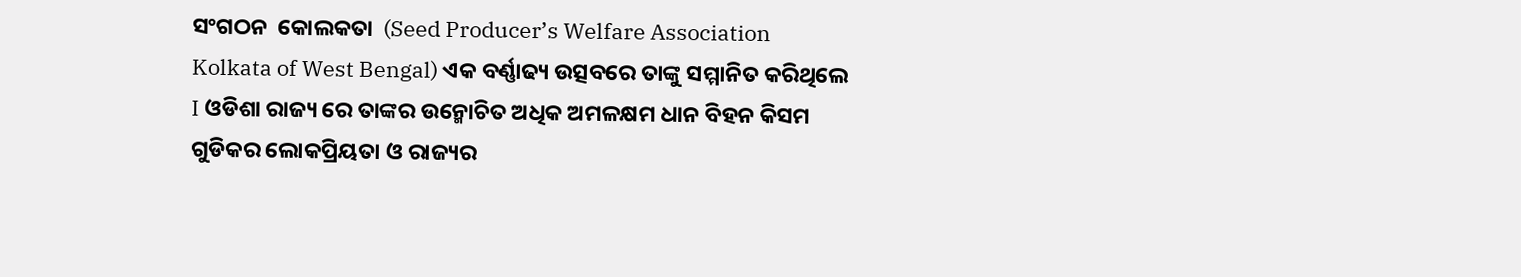ସଂଗଠନ  କୋଲକତା  (Seed Producer’s Welfare Association Kolkata of West Bengal) ଏକ ବର୍ଣ୍ଣାଢ୍ୟ ଉତ୍ସବରେ ତାଙ୍କୁ ସମ୍ମାନିତ କରିଥିଲେ I ଓଡିଶା ରାଜ୍ୟ ରେ ତାଙ୍କର ଉନ୍ମୋଚିତ ଅଧିକ ଅମଳକ୍ଷମ ଧାନ ବିହନ କିସମ ଗୁଡିକର ଲୋକପ୍ରିୟତା ଓ ରାଜ୍ୟର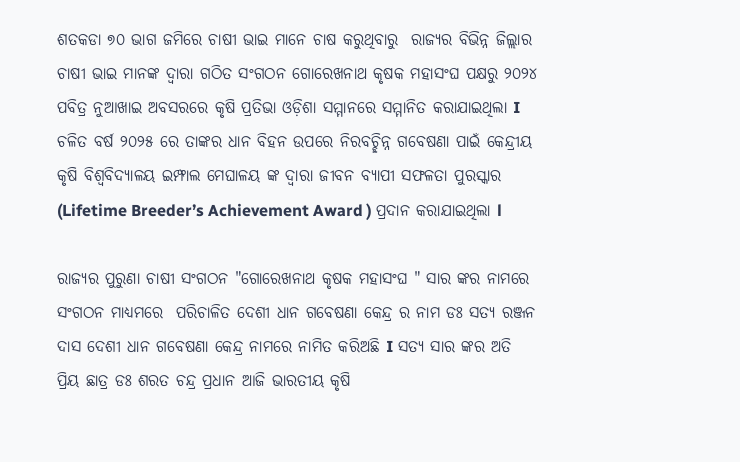ଶତକଡା ୭୦ ଭାଗ ଜମିରେ ଚାଷୀ ଭାଇ ମାନେ ଚାଷ କରୁଥିବାରୁ  ରାଜ୍ୟର ବିଭିନ୍ନ ଜିଲ୍ଲାର ଚାଷୀ ଭାଇ ମାନଙ୍କ ଦ୍ଵାରା ଗଠିତ ସଂଗଠନ ଗୋରେଖନାଥ କୃଷକ ମହାସଂଘ ପକ୍ଷରୁ ୨୦୨୪ ପବିତ୍ର ନୁଆଖାଇ ଅବସରରେ କୃଷି ପ୍ରତିଭା ଓଡ଼ିଶା ସମ୍ମାନରେ ସମ୍ମାନିତ କରାଯାଇଥିଲା I ଚଳିତ ବର୍ଷ ୨୦୨୫ ରେ ତାଙ୍କର ଧାନ ବିହନ ଉପରେ ନିରବଚ୍ଛିନ୍ନ ଗବେଷଣା ପାଇଁ କେନ୍ଦ୍ରୀୟ କୃଷି ବିଶ୍ୱବିଦ୍ୟାଳୟ ଇମ୍ଫାଲ ମେଘାଳୟ ଙ୍କ ଦ୍ଵାରା ଜୀବନ ବ୍ୟାପୀ ସଫଳତା ପୁରସ୍କାର (Lifetime Breeder’s Achievement Award ) ପ୍ରଦାନ କରାଯାଇଥିଲା l

ରାଜ୍ୟର ପୁରୁଣା ଚାଷୀ ସଂଗଠନ "ଗୋରେଖନାଥ କୃଷକ ମହାସଂଘ " ସାର ଙ୍କର ନାମରେ ସଂଗଠନ ମାଧ୍ୟମରେ  ପରିଚାଳିତ ଦେଶୀ ଧାନ ଗବେଷଣା କେନ୍ଦ୍ର ର ନାମ ଡଃ ସତ୍ୟ ରଞ୍ଜନ ଦାସ ଦେଶୀ ଧାନ ଗବେଷଣା କେନ୍ଦ୍ର ନାମରେ ନାମିତ କରିଅଛି I ସତ୍ୟ ସାର ଙ୍କର ଅତି ପ୍ରିୟ ଛାତ୍ର ଡଃ ଶରତ ଚନ୍ଦ୍ର ପ୍ରଧାନ ଆଜି ଭାରତୀୟ କୃଷି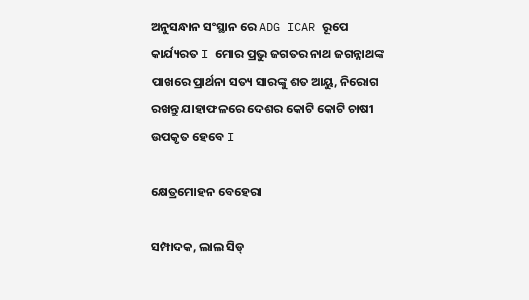ଅନୁସନ୍ଧାନ ସଂସ୍ଥାନ ରେ ADG ICAR ରୂପେ କାର୍ଯ୍ୟରତ I ମୋର ପ୍ରଭୁ ଜଗତର ନାଥ ଜଗନ୍ନାଥଙ୍କ ପାଖରେ ପ୍ରାର୍ଥନା ସତ୍ୟ ସାରଙ୍କୁ ଶତ ଆୟୁ, ନିରୋଗ ରଖନ୍ତୁ ଯାହାଫଳରେ ଦେଶର କୋଟି କୋଟି ଚାଷୀ ଉପକୃତ ହେବେ I

କ୍ଷେତ୍ରମୋହନ ବେହେରା

ସମ୍ପାଦକ, ଲାଲ ସିଡ୍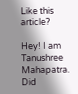Like this article?

Hey! I am Tanushree Mahapatra. Did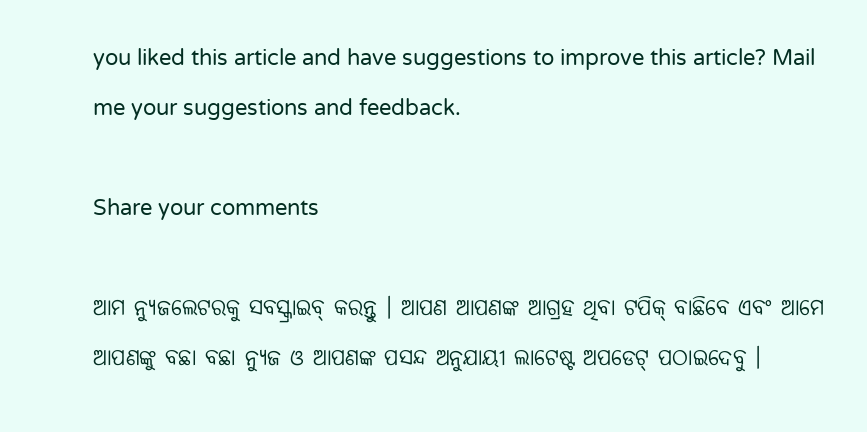you liked this article and have suggestions to improve this article? Mail me your suggestions and feedback.

Share your comments

ଆମ ନ୍ୟୁଜଲେଟରକୁ ସବସ୍କ୍ରାଇବ୍ କରନ୍ତୁ । ଆପଣ ଆପଣଙ୍କ ଆଗ୍ରହ ଥିବା ଟପିକ୍‌ ବାଛିବେ ଏବଂ ଆମେ ଆପଣଙ୍କୁ ବଛା ବଛା ନ୍ୟୁଜ ଓ ଆପଣଙ୍କ ପସନ୍ଦ ଅନୁଯାୟୀ ଲାଟେଷ୍ଟ ଅପଡେଟ୍‌ ପଠାଇଦେବୁ ।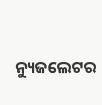ନ୍ୟୁଜଲେଟର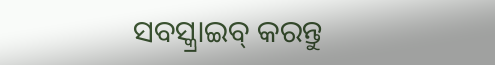ସବସ୍କ୍ରାଇବ୍‌ କରନ୍ତୁ